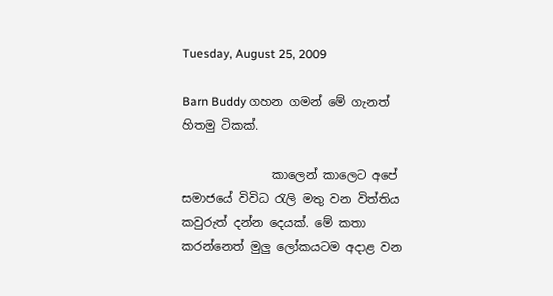Tuesday, August 25, 2009

Barn Buddy ගහන ගමන් මේ ගැනත් හිතමු ටිකක්.

               කාලෙන් කාලෙට අපේ සමාජයේ විවිධ රැලි මතු වන විත්තිය කවුරුත් දන්න දෙයක්. මේ කතා කරන්නෙත් මුලු ලෝකයටම අදාළ වන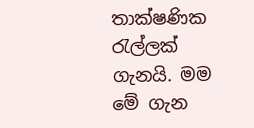තාක්ෂණික රැල්ලක් ගැනයි. මම මේ ගැන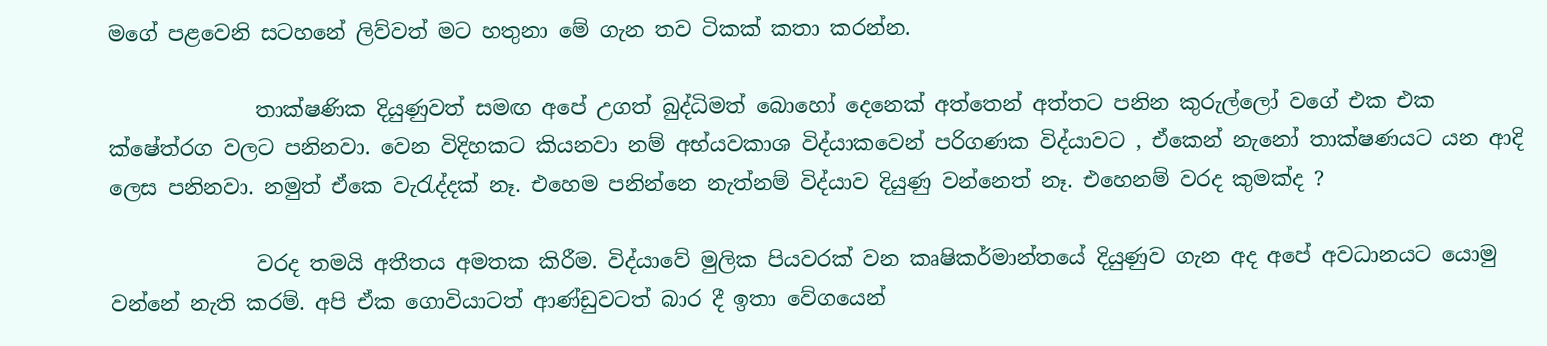මගේ පළවෙනි සටහනේ ලිව්වත් මට හතුනා මේ ගැන තව ටිකක් කතා කරන්න.

              තාක්ෂණික දියුණුවත් සමඟ අපේ උගත් බුද්ධිමත් බොහෝ දෙනෙක් අත්තෙන් අත්තට පනින කුරුල්ලෝ වගේ එක එක ක්ෂේත්රග වලට පනිනවා. වෙන විදිහකට කියනවා නම් අභ්යවකාශ විද්යාකවෙන් පරිගණක විද්යාවට , ඒකෙන් නැනෝ තාක්ෂණයට යන ආදි ලෙස පනිනවා. නමුත් ඒකෙ වැරැද්දක් නෑ. එහෙම පනින්නෙ නැත්නම් විද්යාව දියුණු වන්නෙත් නෑ. එහෙනම් වරද කුමක්ද ?

              වරද තමයි අතීතය අමතක කිරීම. විද්යාවේ මුලික පියවරක් වන කෘෂිකර්මාන්තයේ දියුණුව ගැන අද අපේ ‍අවධානයට යොමු වන්නේ නැති කරම්. අපි ඒක ගොවියාටත් ආණ්ඩුවටත් බාර දී ඉතා වේගයෙන්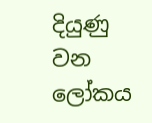දියුණු වන ලෝකය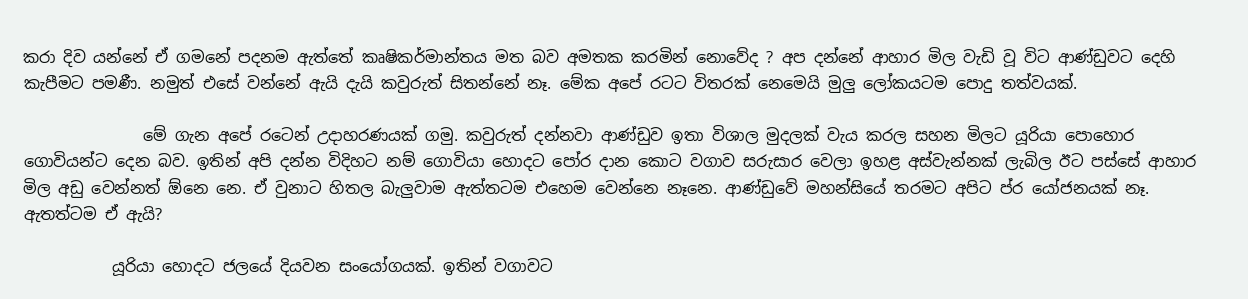කරා දිව යන්නේ ඒ ගමනේ පදනම ඇත්තේ කෘෂිකර්මාන්තය මත බව අමතක කරමින් නොවේද ? අප දන්නේ ආහාර මිල වැඩි වූ විට ආණ්ඩුවට දෙහි කැපීමට පමණී. නමුත් එසේ වන්නේ ඇයි දැයි කවුරුත් සිතන්නේ නෑ. මේක අපේ රටට විතරක් නෙමෙයි මුලු ලෝකයටම පොදු තත්වයක්.

               මේ ගැන අපේ රටෙන් උදාහරණයක් ගමු. කවුරුත් දන්නවා ආණ්ඩුව ඉතා විශාල මුදලක් වැය කරල සහන මිලට ‍යූරියා පොහොර ගොවියන්ට දෙන බව. ඉතින් අපි දන්න විදිහට නම් ගොවියා හොදට පෝර දාන කොට වගාව සරුසාර වෙලා ඉහළ අස්වැන්නක් ලැබිල ඊට පස්සේ ආහාර මිල අඩු වෙන්නත් ඕනෙ නෙ. ඒ වුනාට හිතල බැලුවාම ඇත්තටම එහෙම වෙන්නෙ නෑනෙ. ආණ්ඩුවේ මහන්සියේ තරමට අපිට ප්ර යෝජනයක් නෑ. ඇතත්ටම ඒ ඇයි?

           යූරියා හොදට ජලයේ දියවන සංයෝගයක්. ඉතින් වගාවට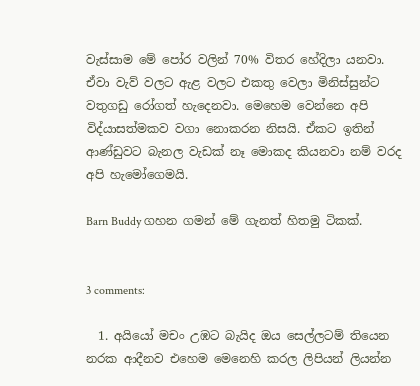වැස්සාම මේ පෝර වලින් 70% විතර හේදිලා යනවා. ඒවා වැව් වලට ඇළ වලට එකතු වෙලා මිනිස්සුන්ට වතුගඩු රෝගත් හැදෙනවා. මෙහෙම වෙන්නෙ අපි විද්යාසත්මකව වගා නොකරන නිසයි. ඒකට ඉතින් ආණ්ඩුවට බැනල වැඩක් නෑ මොකද කියනවා නම් වරද අපි හැමෝගෙමයි.

Barn Buddy ගහන ගමන් මේ ගැනත් හිතමු ටිකක්.


3 comments:

  1. අයියෝ මචං උඹට බැයිද ඔය සෙල්ලටම් තියෙන නරක ආදීනව එහෙම මෙනෙහි කරල ලිපියන් ලියන්න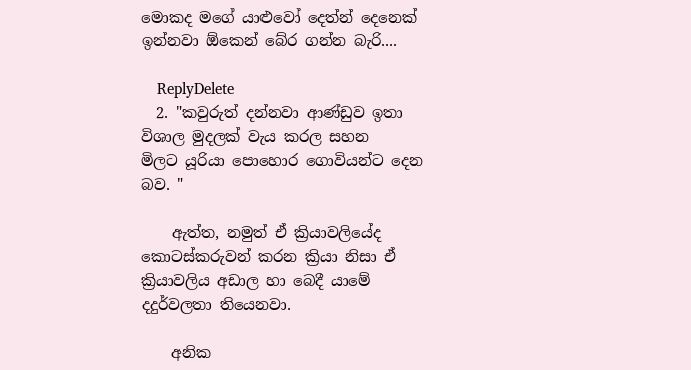මොකද මගේ යාළුවෝ දෙත්න් දෙනෙක් ඉන්නවා ඕකෙන් බේර ගන්න බැරි....

    ReplyDelete
  2. "කවුරුත් දන්නවා ආණ්ඩුව ඉතා විශාල මුදලක් වැය කරල සහන මිලට ‍යූරියා පොහොර ගොවියන්ට දෙන බව. "

    ඇත්ත, නමුත් ඒ ක්‍රියාවලියේද කොටස්කරුවන් කරන ක්‍රියා නිසා ඒ ක්‍රියාවලිය අඩාල හා බෙදී යාමේ දදුර්වලතා තියෙනවා.

    අනික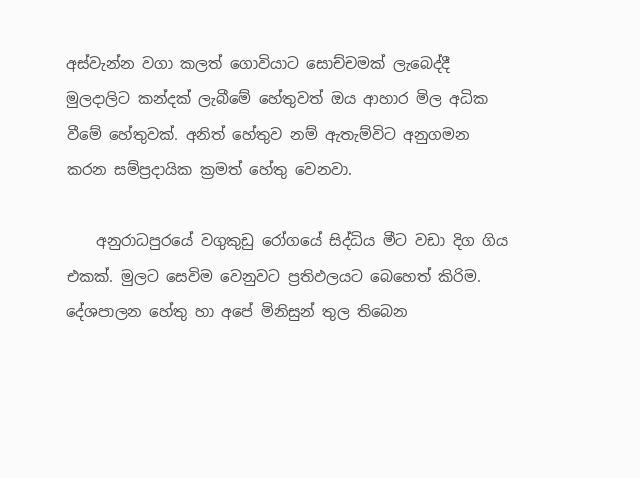අස්වැන්න වගා කලත් ගොවියාට සොච්චමක් ලැබෙද්දී මුලදාලිට කන්දක් ලැබීමේ හේතුවත් ඔය ආහාර මිල අධික වීමේ හේතුවක්. අනිත් හේතුව නම් ඇතැම්විට අනුගමන කරන සම්ප්‍රදායික ක්‍රමත් හේතු වෙනවා.

    අනුරාධපුරයේ වගුකුඩු රෝගයේ සිද්ධිය මීට වඩා දිග ගිය එකක්. මුලට සෙවිම වෙනුවට ප්‍රතිඵලයට බෙහෙත් කිරිම. දේශපාලන හේතු හා අපේ මිනිසුන් තුල තිබෙන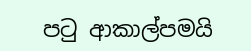පටු ආකාල්පමයි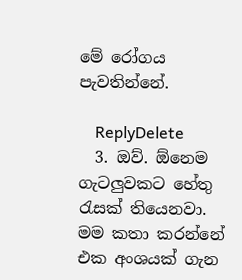මේ රෝගය පැවතින්නේ.

    ReplyDelete
  3. ඔව්. ඕනෙම ගැටලුවකට හේතු රැසක් තියෙනවා. මම කතා කරන්නේ එක අංශයක් ගැන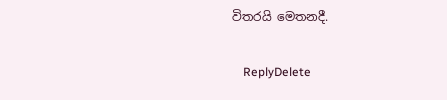විතරයි මෙතනදී.

    ReplyDelete